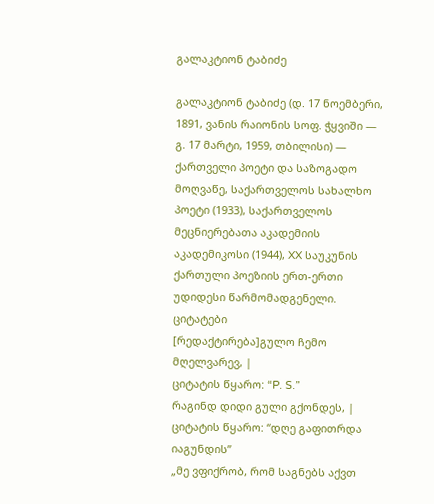გალაკტიონ ტაბიძე

გალაკტიონ ტაბიძე (დ. 17 ნოემბერი, 1891, ვანის რაიონის სოფ. ჭყვიში ― გ. 17 მარტი, 1959, თბილისი) — ქართველი პოეტი და საზოგადო მოღვაწე, საქართველოს სახალხო პოეტი (1933), საქართველოს მეცნიერებათა აკადემიის აკადემიკოსი (1944), XX საუკუნის ქართული პოეზიის ერთ-ერთი უდიდესი წარმომადგენელი.
ციტატები
[რედაქტირება]გულო ჩემო მღელვარევ, |
ციტატის წყარო: “P. S.”
რაგინდ დიდი გული გქონდეს, |
ციტატის წყარო: “დღე გაფითრდა იაგუნდის”
„მე ვფიქრობ, რომ საგნებს აქვთ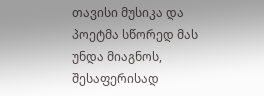თავისი მუსიკა და პოეტმა სწორედ მას უნდა მიაგნოს, შესაფერისად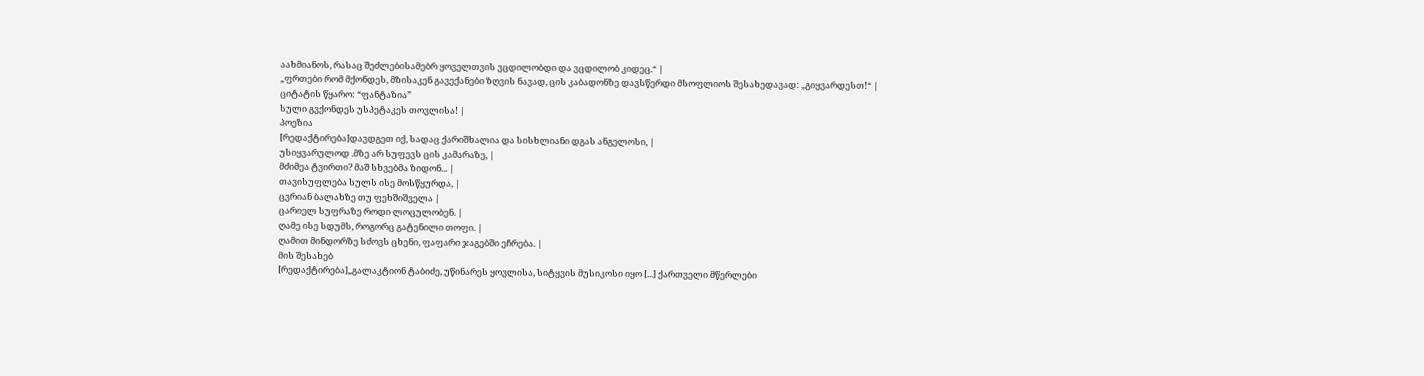აახმიანოს, რასაც შეძლებისამებრ ყოველთვის ვცდილობდი და ვცდილობ კიდეც.“ |
„ფრთები რომ მქონდეს, მზისაკენ გავექანები ზღვის ნავად, ცის კაბადონზე დავსწერდი მსოფლიოს შესახედავად: „გიყვარდესთ!“ |
ციტატის წყარო: “ფანტაზია”
სული გვქონდეს უსპეტაკეს თოვლისა! |
პოეზია
[რედაქტირება]დავდგეთ იქ, სადაც ქარიშხალია და სისხლიანი დგას ანგელოსი, |
უსიყვარულოდ .მზე არ სუფევს ცის კამარაზე, |
მძიმეა ტვირთი? მაშ სხვებმა ზიდონ... |
თავისუფლება სულს ისე მოსწყურდა, |
ცვრიან ბალახზე თუ ფეხშიშველა |
ცარიელ სუფრაზე როდი ლოცულობენ. |
ღამე ისე სდუმს, როგორც გატენილი თოფი. |
ღამით მინდორზე სძოვს ცხენი, ფაფარი ჯაგებში ეჩრება. |
მის შესახებ
[რედაქტირება]„გალაკტიონ ტაბიძე, უწინარეს ყოვლისა, სიტყვის მუსიკოსი იყო [...] ქართველი მწერლები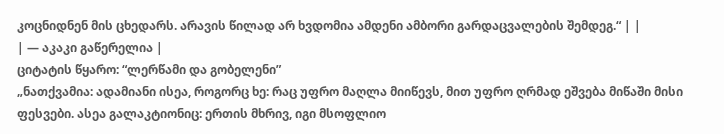კოცნიდნენ მის ცხედარს. არავის წილად არ ხვდომია ამდენი ამბორი გარდაცვალების შემდეგ.“ | |
| — აკაკი გაწერელია |
ციტატის წყარო: “ლერწამი და გობელენი”
„ნათქვამია: ადამიანი ისეა, როგორც ხე: რაც უფრო მაღლა მიიწევს, მით უფრო ღრმად ეშვება მიწაში მისი ფესვები. ასეა გალაკტიონიც: ერთის მხრივ, იგი მსოფლიო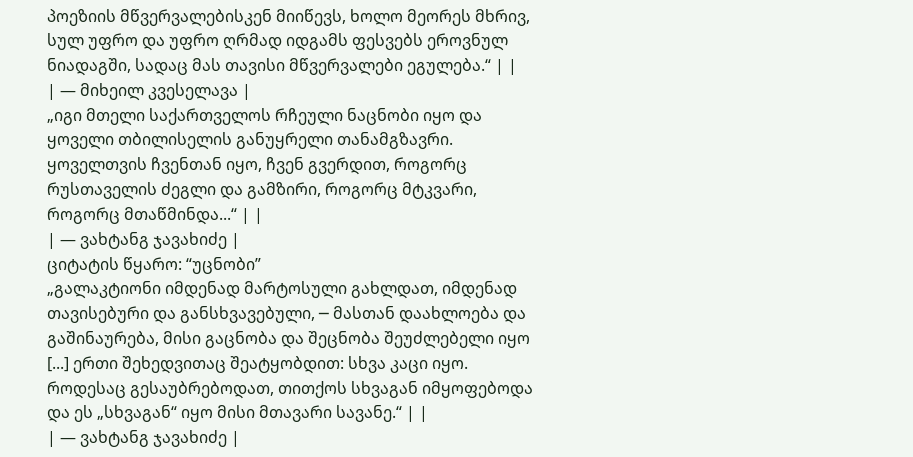პოეზიის მწვერვალებისკენ მიიწევს, ხოლო მეორეს მხრივ, სულ უფრო და უფრო ღრმად იდგამს ფესვებს ეროვნულ ნიადაგში, სადაც მას თავისი მწვერვალები ეგულება.“ | |
| — მიხეილ კვესელავა |
„იგი მთელი საქართველოს რჩეული ნაცნობი იყო და ყოველი თბილისელის განუყრელი თანამგზავრი. ყოველთვის ჩვენთან იყო, ჩვენ გვერდით, როგორც რუსთაველის ძეგლი და გამზირი, როგორც მტკვარი, როგორც მთაწმინდა...“ | |
| — ვახტანგ ჯავახიძე |
ციტატის წყარო: “უცნობი”
„გალაკტიონი იმდენად მარტოსული გახლდათ, იმდენად თავისებური და განსხვავებული, ─ მასთან დაახლოება და გაშინაურება, მისი გაცნობა და შეცნობა შეუძლებელი იყო [...] ერთი შეხედვითაც შეატყობდით: სხვა კაცი იყო. როდესაც გესაუბრებოდათ, თითქოს სხვაგან იმყოფებოდა და ეს „სხვაგან“ იყო მისი მთავარი სავანე.“ | |
| — ვახტანგ ჯავახიძე |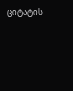ციტატის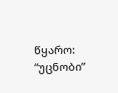წყარო: “უცნობი”